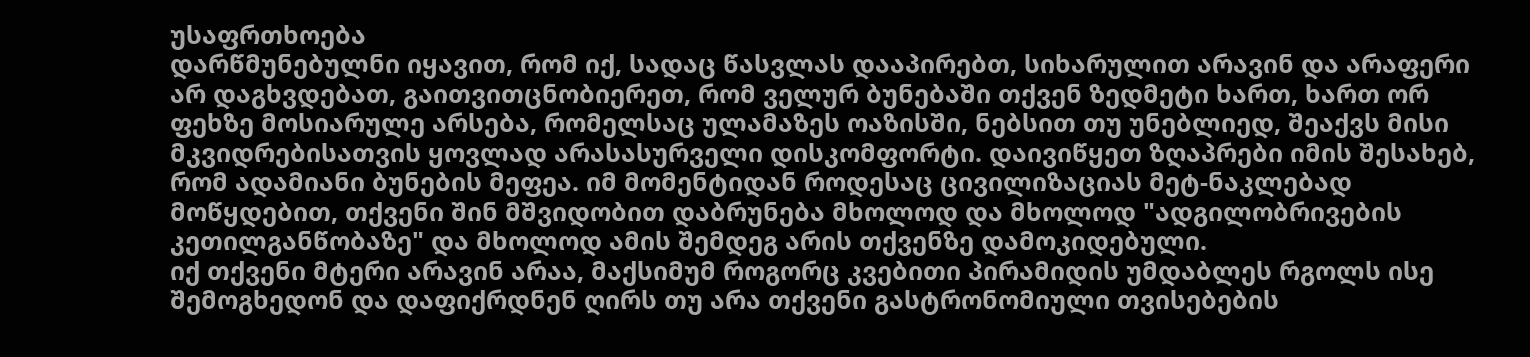უსაფრთხოება
დარწმუნებულნი იყავით, რომ იქ, სადაც წასვლას დააპირებთ, სიხარულით არავინ და არაფერი არ დაგხვდებათ, გაითვითცნობიერეთ, რომ ველურ ბუნებაში თქვენ ზედმეტი ხართ, ხართ ორ ფეხზე მოსიარულე არსება, რომელსაც ულამაზეს ოაზისში, ნებსით თუ უნებლიედ, შეაქვს მისი მკვიდრებისათვის ყოვლად არასასურველი დისკომფორტი. დაივიწყეთ ზღაპრები იმის შესახებ, რომ ადამიანი ბუნების მეფეა. იმ მომენტიდან როდესაც ცივილიზაციას მეტ-ნაკლებად მოწყდებით, თქვენი შინ მშვიდობით დაბრუნება მხოლოდ და მხოლოდ "ადგილობრივების კეთილგანწობაზე" და მხოლოდ ამის შემდეგ არის თქვენზე დამოკიდებული.
იქ თქვენი მტერი არავინ არაა, მაქსიმუმ როგორც კვებითი პირამიდის უმდაბლეს რგოლს ისე შემოგხედონ და დაფიქრდნენ ღირს თუ არა თქვენი გასტრონომიული თვისებების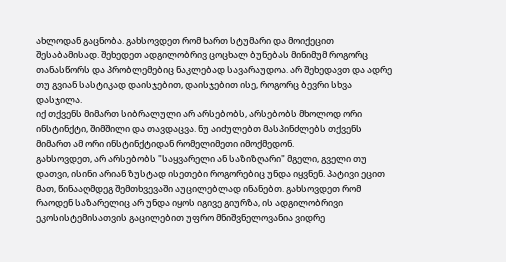ახლოდან გაცნობა. გახსოვდეთ რომ ხართ სტუმარი და მოიქეცით შესაბამისად. შეხედეთ ადგილობრივ ცოცხალ ბუნებას მინიმუმ როგორც თანასწორს და პრობლემებიც ნაკლებად სავარაუდოა. არ შეხედავთ და ადრე თუ გვიან სასტიკად დაისჯებით, დაისჯებით ისე, როგორც ბევრი სხვა დასჯილა.
იქ თქვენს მიმართ სიბრალული არ არსებობს, არსებობს მხოლოდ ორი ინსტინქტი, შიმშილი და თავდაცვა. ნუ აიძულებთ მასპინძლებს თქვენს მიმართ ამ ორი ინსტინქტიდან რომელიმეთი იმოქმედონ.
გახსოვდეთ, არ არსებობს "საყვარელი ან საზიზღარი" მგელი, გველი თუ დათვი, ისინი არიან ზუსტად ისეთები როგორებიც უნდა იყვნენ. პატივი ეცით მათ, წინააღმდეგ შემთხვევაში აუცილებლად ინანებთ. გახსოვდეთ რომ რაოდენ საზარელიც არ უნდა იყოს იგივე გიურზა, ის ადგილობრივი ეკოსისტემისათვის გაცილებით უფრო მნიშვნელოვანია ვიდრე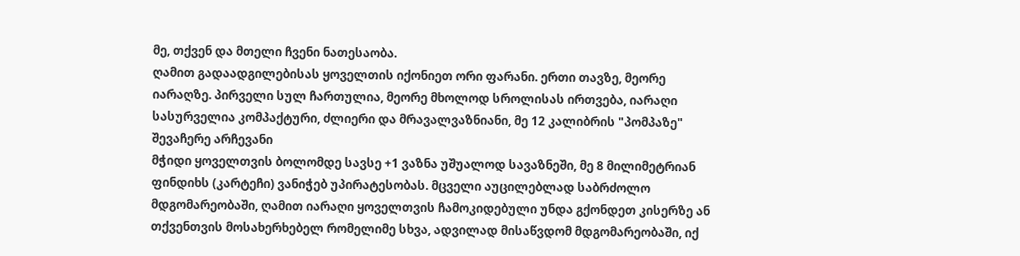მე, თქვენ და მთელი ჩვენი ნათესაობა.
ღამით გადაადგილებისას ყოველთის იქონიეთ ორი ფარანი. ერთი თავზე, მეორე იარაღზე. პირველი სულ ჩართულია, მეორე მხოლოდ სროლისას ირთვება, იარაღი სასურველია კომპაქტური, ძლიერი და მრავალვაზნიანი, მე 12 კალიბრის "პომპაზე" შევაჩერე არჩევანი
მჭიდი ყოველთვის ბოლომდე სავსე +1 ვაზნა უშუალოდ სავაზნეში, მე 8 მილიმეტრიან ფინდიხს (კარტეჩი) ვანიჭებ უპირატესობას. მცველი აუცილებლად საბრძოლო მდგომარეობაში, ღამით იარაღი ყოველთვის ჩამოკიდებული უნდა გქონდეთ კისერზე ან თქვენთვის მოსახერხებელ რომელიმე სხვა, ადვილად მისაწვდომ მდგომარეობაში, იქ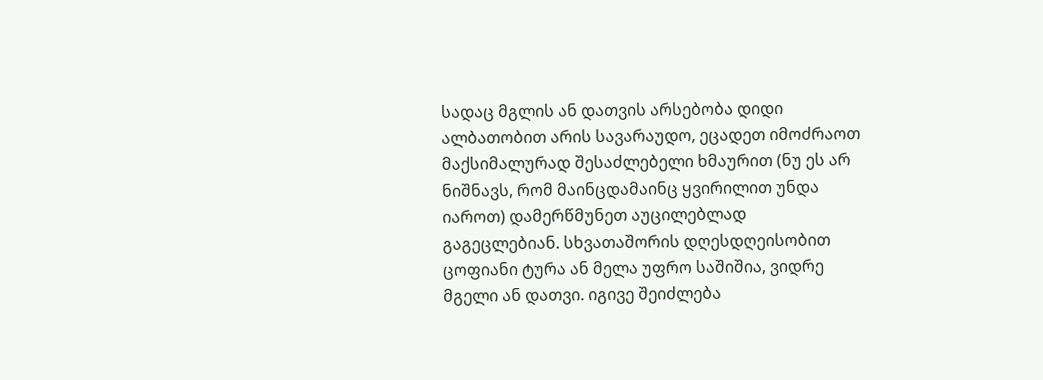სადაც მგლის ან დათვის არსებობა დიდი ალბათობით არის სავარაუდო, ეცადეთ იმოძრაოთ მაქსიმალურად შესაძლებელი ხმაურით (ნუ ეს არ ნიშნავს, რომ მაინცდამაინც ყვირილით უნდა იაროთ) დამერწმუნეთ აუცილებლად გაგეცლებიან. სხვათაშორის დღესდღეისობით ცოფიანი ტურა ან მელა უფრო საშიშია, ვიდრე მგელი ან დათვი. იგივე შეიძლება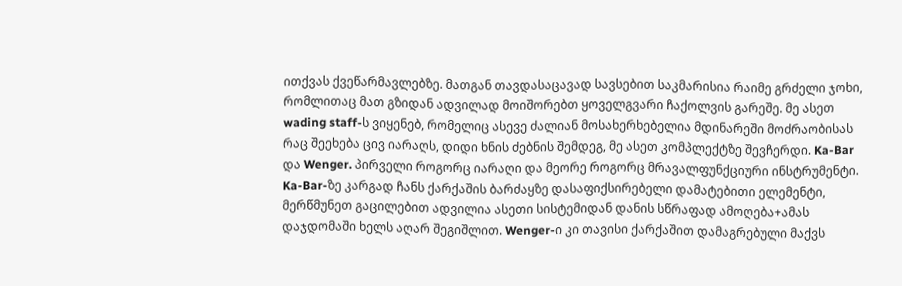ითქვას ქვეწარმავლებზე. მათგან თავდასაცავად სავსებით საკმარისია რაიმე გრძელი ჯოხი, რომლითაც მათ გზიდან ადვილად მოიშორებთ ყოველგვარი ჩაქოლვის გარეშე. მე ასეთ wading staff-ს ვიყენებ, რომელიც ასევე ძალიან მოსახერხებელია მდინარეში მოძრაობისას
რაც შეეხება ცივ იარაღს, დიდი ხნის ძებნის შემდეგ, მე ასეთ კომპლექტზე შევჩერდი. Ka-Bar და Wenger. პირველი როგორც იარაღი და მეორე როგორც მრავალფუნქციური ინსტრუმენტი.
Ka-Bar-ზე კარგად ჩანს ქარქაშის ბარძაყზე დასაფიქსირებელი დამატებითი ელემენტი, მერწმუნეთ გაცილებით ადვილია ასეთი სისტემიდან დანის სწრაფად ამოღება+ამას დაჯდომაში ხელს აღარ შეგიშლით. Wenger-ი კი თავისი ქარქაშით დამაგრებული მაქვს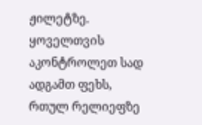ჟილეტზე.
ყოველთვის აკონტროლეთ სად ადგამთ ფეხს, რთულ რელიეფზე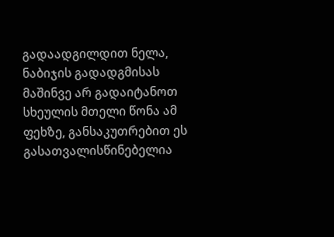გადაადგილდით ნელა, ნაბიჯის გადადგმისას მაშინვე არ გადაიტანოთ სხეულის მთელი წონა ამ ფეხზე, განსაკუთრებით ეს გასათვალისწინებელია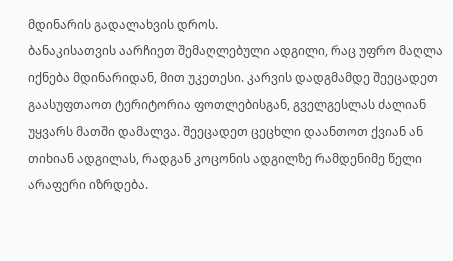მდინარის გადალახვის დროს.
ბანაკისათვის აარჩიეთ შემაღლებული ადგილი, რაც უფრო მაღლა იქნება მდინარიდან, მით უკეთესი. კარვის დადგმამდე შეეცადეთ გაასუფთაოთ ტერიტორია ფოთლებისგან, გველგესლას ძალიან უყვარს მათში დამალვა. შეეცადეთ ცეცხლი დაანთოთ ქვიან ან თიხიან ადგილას, რადგან კოცონის ადგილზე რამდენიმე წელი არაფერი იზრდება.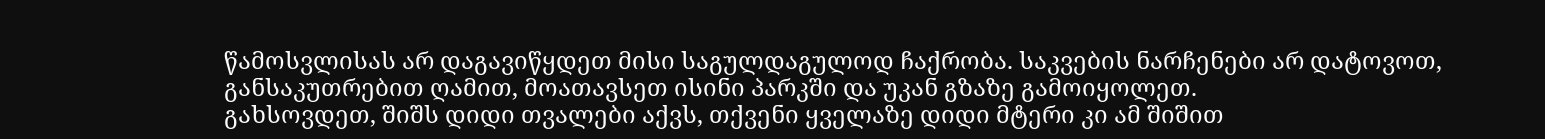წამოსვლისას არ დაგავიწყდეთ მისი საგულდაგულოდ ჩაქრობა. საკვების ნარჩენები არ დატოვოთ, განსაკუთრებით ღამით, მოათავსეთ ისინი პარკში და უკან გზაზე გამოიყოლეთ.
გახსოვდეთ, შიშს დიდი თვალები აქვს, თქვენი ყველაზე დიდი მტერი კი ამ შიშით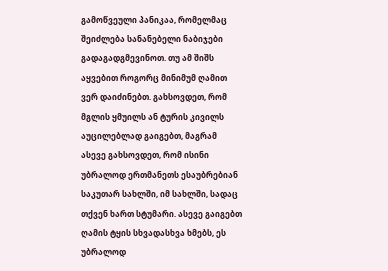გამოწვეული პანიკაა, რომელმაც შეიძლება სანანებელი ნაბიჯები გადაგადგმევინოთ. თუ ამ შიშს აყვებით როგორც მინიმუმ ღამით ვერ დაიძინებთ. გახსოვდეთ, რომ მგლის ყმუილს ან ტურის კივილს აუცილებლად გაიგებთ, მაგრამ ასევე გახსოვდეთ, რომ ისინი უბრალოდ ერთმანეთს ესაუბრებიან საკუთარ სახლში, იმ სახლში, სადაც თქვენ ხართ სტუმარი. ასევე გაიგებთ ღამის ტყის სხვადასხვა ხმებს, ეს უბრალოდ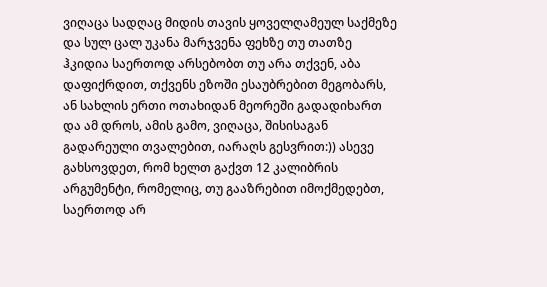ვიღაცა სადღაც მიდის თავის ყოველღამეულ საქმეზე და სულ ცალ უკანა მარჯვენა ფეხზე თუ თათზე ჰკიდია საერთოდ არსებობთ თუ არა თქვენ, აბა დაფიქრდით, თქვენს ეზოში ესაუბრებით მეგობარს, ან სახლის ერთი ოთახიდან მეორეში გადადიხართ და ამ დროს, ამის გამო, ვიღაცა, შისისაგან გადარეული თვალებით, იარაღს გესვრით:)) ასევე გახსოვდეთ, რომ ხელთ გაქვთ 12 კალიბრის არგუმენტი, რომელიც, თუ გააზრებით იმოქმედებთ, საერთოდ არ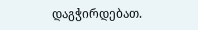დაგჭირდებათ.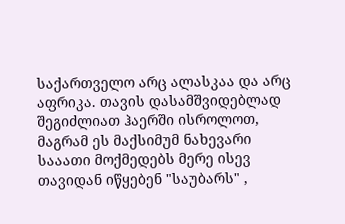საქართველო არც ალასკაა და არც აფრიკა. თავის დასამშვიდებლად შეგიძლიათ ჰაერში ისროლოთ, მაგრამ ეს მაქსიმუმ ნახევარი სააათი მოქმედებს მერე ისევ თავიდან იწყებენ "საუბარს" ,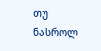თუ ნასროლ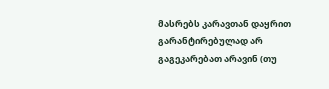მასრებს კარავთან დაყრით გარანტირებულად არ გაგეკარებათ არავინ (თუ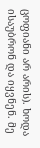ცოფიანი არ არის). ხოდა ისაუბრონ და იყვნენ. მე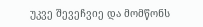უკვე შევეჩვიე და მომწონს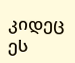კიდეც ეს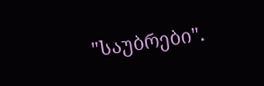"საუბრები".